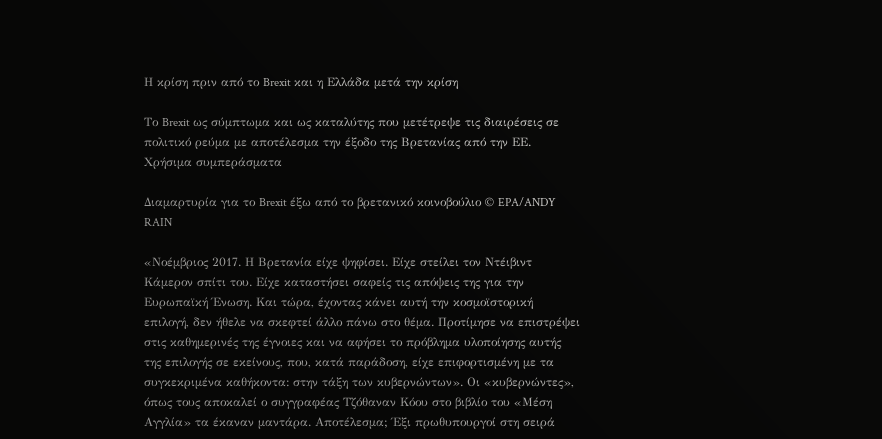Η κρίση πριν από το Brexit και η Ελλάδα μετά την κρίση

Το Brexit ως σύμπτωμα και ως καταλύτης που μετέτρεψε τις διαιρέσεις σε πολιτικό ρεύμα με αποτέλεσμα την έξοδο της Βρετανίας από την ΕΕ. Χρήσιμα συμπεράσματα

Διαμαρτυρία για το Brexit έξω από το βρετανικό κοινοβούλιο © EPA/ANDY RAIN

«Νοέμβριος 2017. Η Βρετανία είχε ψηφίσει. Είχε στείλει τον Ντέιβιντ Κάμερον σπίτι του. Είχε καταστήσει σαφείς τις απόψεις της για την Ευρωπαϊκή Ένωση. Και τώρα, έχοντας κάνει αυτή την κοσμοϊστορική επιλογή, δεν ήθελε να σκεφτεί άλλο πάνω στο θέμα. Προτίμησε να επιστρέψει στις καθημερινές της έγνοιες και να αφήσει το πρόβλημα υλοποίησης αυτής της επιλογής σε εκείνους, που, κατά παράδοση, είχε επιφορτισμένη με τα συγκεκριμένα καθήκοντα: στην τάξη των κυβερνώντων». Οι «κυβερνώντες», όπως τους αποκαλεί ο συγγραφέας Τζόθαναν Κόου στο βιβλίο του «Μέση Αγγλία» τα έκαναν μαντάρα. Αποτέλεσμα; Έξι πρωθυπουργοί στη σειρά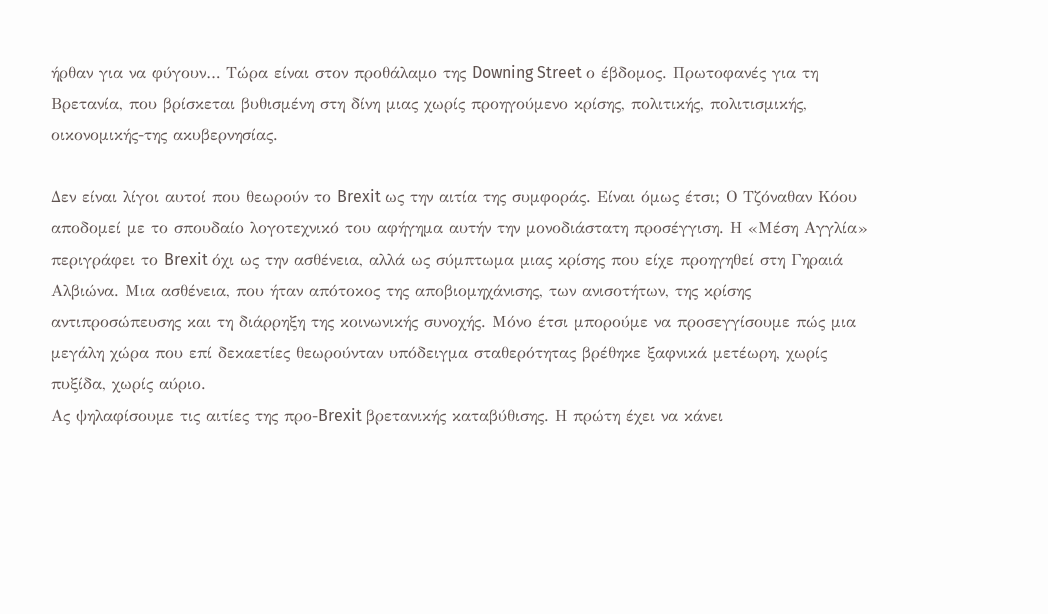ήρθαν για να φύγουν… Τώρα είναι στον προθάλαμο της Downing Street ο έβδομος. Πρωτοφανές για τη Βρετανία, που βρίσκεται βυθισμένη στη δίνη μιας χωρίς προηγούμενο κρίσης, πολιτικής, πολιτισμικής, οικονομικής-της ακυβερνησίας.

Δεν είναι λίγοι αυτοί που θεωρούν το Brexit ως την αιτία της συμφοράς. Είναι όμως έτσι; Ο Τζόναθαν Κόου αποδομεί με το σπουδαίο λογοτεχνικό του αφήγημα αυτήν την μονοδιάστατη προσέγγιση. Η «Μέση Αγγλία» περιγράφει το Brexit όχι ως την ασθένεια, αλλά ως σύμπτωμα μιας κρίσης που είχε προηγηθεί στη Γηραιά Αλβιώνα. Μια ασθένεια, που ήταν απότοκος της αποβιομηχάνισης, των ανισοτήτων, της κρίσης αντιπροσώπευσης και τη διάρρηξη της κοινωνικής συνοχής. Μόνο έτσι μπορούμε να προσεγγίσουμε πώς μια μεγάλη χώρα που επί δεκαετίες θεωρούνταν υπόδειγμα σταθερότητας βρέθηκε ξαφνικά μετέωρη, χωρίς πυξίδα, χωρίς αύριο.
Ας ψηλαφίσουμε τις αιτίες της προ-Brexit βρετανικής καταβύθισης. Η πρώτη έχει να κάνει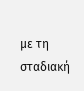με τη σταδιακή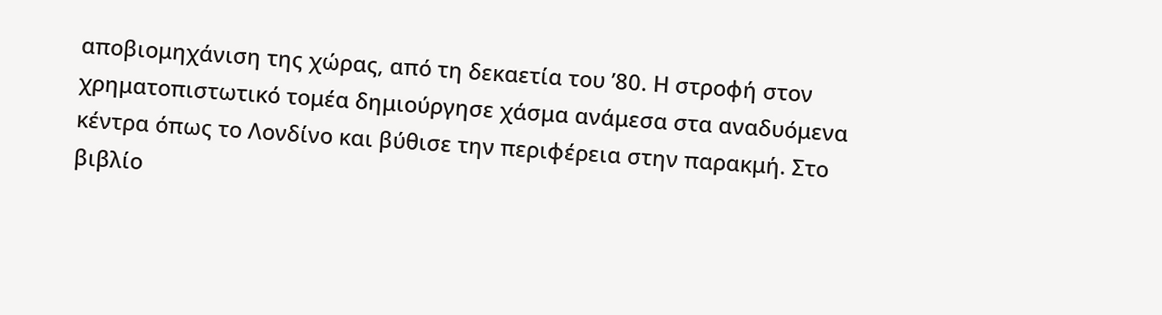αποβιομηχάνιση της χώρας, από τη δεκαετία του ’80. Η στροφή στον χρηματοπιστωτικό τομέα δημιούργησε χάσμα ανάμεσα στα αναδυόμενα κέντρα όπως το Λονδίνο και βύθισε την περιφέρεια στην παρακμή. Στο βιβλίο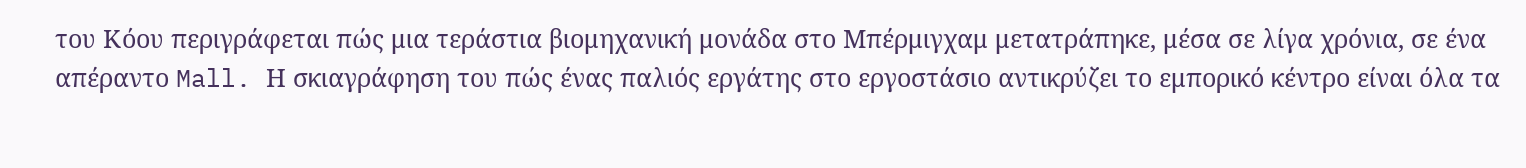του Κόου περιγράφεται πώς μια τεράστια βιομηχανική μονάδα στο Μπέρμιγχαμ μετατράπηκε, μέσα σε λίγα χρόνια, σε ένα απέραντο Mall. Η σκιαγράφηση του πώς ένας παλιός εργάτης στο εργοστάσιο αντικρύζει το εμπορικό κέντρο είναι όλα τα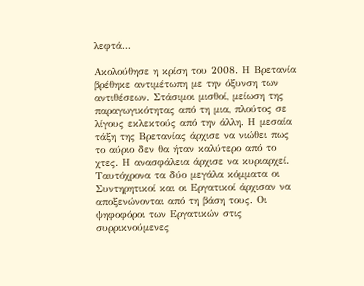λεφτά…

Ακολούθησε η κρίση του 2008. Η Βρετανία βρέθηκε αντιμέτωπη με την όξυνση των αντιθέσεων. Στάσιμοι μισθοί, μείωση της παραγωγικότητας από τη μια, πλούτος σε λίγους εκλεκτούς από την άλλη. Η μεσαία τάξη της Βρετανίας άρχισε να νιώθει πως το αύριο δεν θα ήταν καλύτερο από το χτες. Η ανασφάλεια άρχισε να κυριαρχεί.
Ταυτόχρονα τα δύο μεγάλα κόμματα οι Συντηρητικοί και οι Εργατικοί άρχισαν να αποξενώνονται από τη βάση τους. Οι ψηφοφόροι των Εργατικών στις συρρικνούμενες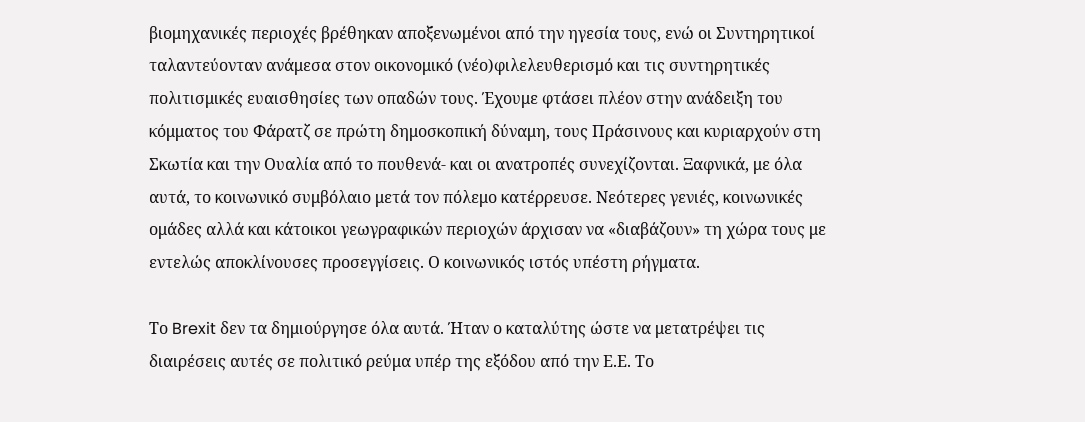βιομηχανικές περιοχές βρέθηκαν αποξενωμένοι από την ηγεσία τους, ενώ οι Συντηρητικοί ταλαντεύονταν ανάμεσα στον οικονομικό (νέο)φιλελευθερισμό και τις συντηρητικές πολιτισμικές ευαισθησίες των οπαδών τους. Έχουμε φτάσει πλέον στην ανάδειξη του κόμματος του Φάρατζ σε πρώτη δημοσκοπική δύναμη, τους Πράσινους και κυριαρχούν στη Σκωτία και την Ουαλία από το πουθενά- και οι ανατροπές συνεχίζονται. Ξαφνικά, με όλα αυτά, το κοινωνικό συμβόλαιο μετά τον πόλεμο κατέρρευσε. Νεότερες γενιές, κοινωνικές ομάδες αλλά και κάτοικοι γεωγραφικών περιοχών άρχισαν να «διαβάζουν» τη χώρα τους με εντελώς αποκλίνουσες προσεγγίσεις. Ο κοινωνικός ιστός υπέστη ρήγματα.

Το Brexit δεν τα δημιούργησε όλα αυτά. Ήταν ο καταλύτης ώστε να μετατρέψει τις διαιρέσεις αυτές σε πολιτικό ρεύμα υπέρ της εξόδου από την Ε.Ε. Το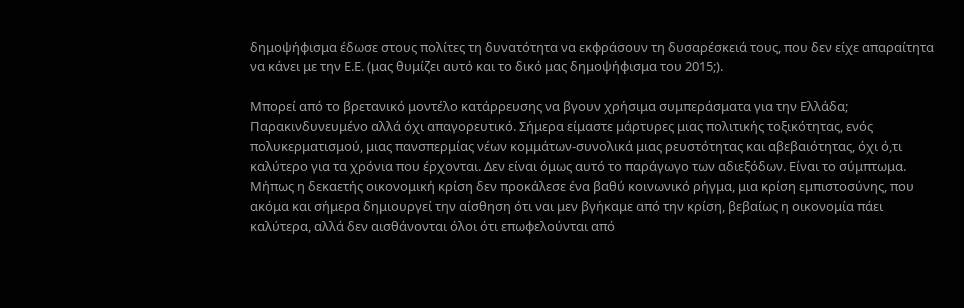δημοψήφισμα έδωσε στους πολίτες τη δυνατότητα να εκφράσουν τη δυσαρέσκειά τους, που δεν είχε απαραίτητα να κάνει με την Ε.Ε. (μας θυμίζει αυτό και το δικό μας δημοψήφισμα του 2015;).

Μπορεί από το βρετανικό μοντέλο κατάρρευσης να βγουν χρήσιμα συμπεράσματα για την Ελλάδα; Παρακινδυνευμένο αλλά όχι απαγορευτικό. Σήμερα είμαστε μάρτυρες μιας πολιτικής τοξικότητας, ενός πολυκερματισμού, μιας πανσπερμίας νέων κομμάτων-συνολικά μιας ρευστότητας και αβεβαιότητας, όχι ό,τι καλύτερο για τα χρόνια που έρχονται. Δεν είναι όμως αυτό το παράγωγο των αδιεξόδων. Είναι το σύμπτωμα. Μήπως η δεκαετής οικονομική κρίση δεν προκάλεσε ένα βαθύ κοινωνικό ρήγμα, μια κρίση εμπιστοσύνης, που ακόμα και σήμερα δημιουργεί την αίσθηση ότι ναι μεν βγήκαμε από την κρίση, βεβαίως η οικονομία πάει καλύτερα, αλλά δεν αισθάνονται όλοι ότι επωφελούνται από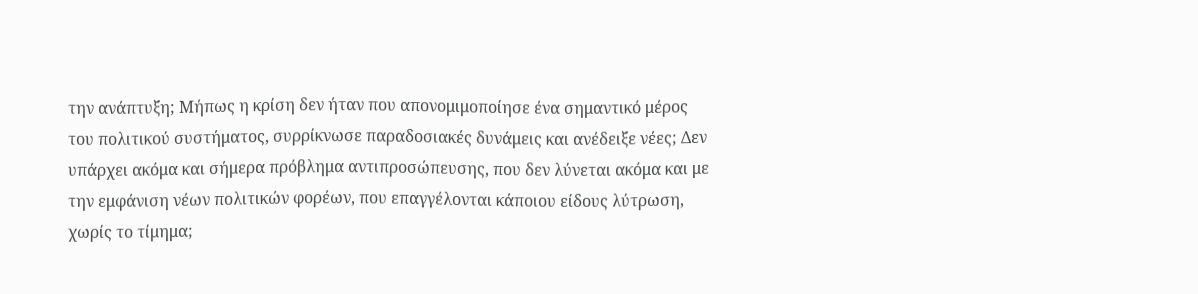την ανάπτυξη; Μήπως η κρίση δεν ήταν που απονομιμοποίησε ένα σημαντικό μέρος του πολιτικού συστήματος, συρρίκνωσε παραδοσιακές δυνάμεις και ανέδειξε νέες; Δεν υπάρχει ακόμα και σήμερα πρόβλημα αντιπροσώπευσης, που δεν λύνεται ακόμα και με την εμφάνιση νέων πολιτικών φορέων, που επαγγέλονται κάποιου είδους λύτρωση, χωρίς το τίμημα;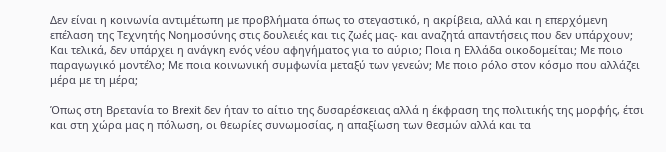Δεν είναι η κοινωνία αντιμέτωπη με προβλήματα όπως το στεγαστικό, η ακρίβεια, αλλά και η επερχόμενη επέλαση της Τεχνητής Νοημοσύνης στις δουλειές και τις ζωές μας- και αναζητά απαντήσεις που δεν υπάρχουν; Και τελικά, δεν υπάρχει η ανάγκη ενός νέου αφηγήματος για το αύριο; Ποια η Ελλάδα οικοδομείται; Με ποιο παραγωγικό μοντέλο; Με ποια κοινωνική συμφωνία μεταξύ των γενεών; Με ποιο ρόλο στον κόσμο που αλλάζει μέρα με τη μέρα;

Όπως στη Βρετανία το Brexit δεν ήταν το αίτιο της δυσαρέσκειας αλλά η έκφραση της πολιτικής της μορφής, έτσι και στη χώρα μας η πόλωση, οι θεωρίες συνωμοσίας, η απαξίωση των θεσμών αλλά και τα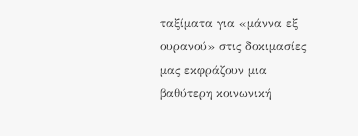ταξίματα για «μάννα εξ ουρανού» στις δοκιμασίες μας εκφράζουν μια βαθύτερη κοινωνική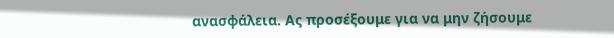ανασφάλεια. Ας προσέξουμε για να μην ζήσουμε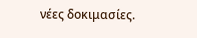νέες δοκιμασίες.